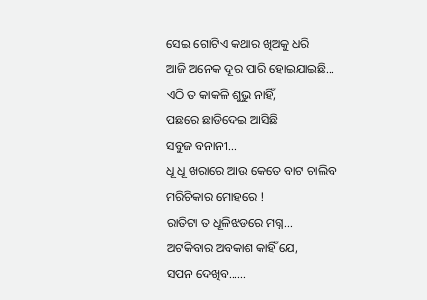ସେଇ ଗୋଟିଏ କଥାର ଖିଅକୁ ଧରି
ଆଜି ଅନେକ ଦୂର ପାରି ହୋଇଯାଇଛି...
ଏଠି ତ କାକଳି ଶୁଭୁ ନାହିଁ,
ପଛରେ ଛାଡିଦେଇ ଆସିଛି
ସବୁଜ ବନାନୀ...
ଧୂ ଧୂ ଖରାରେ ଆଉ କେତେ ବାଟ ଚାଲିବ
ମରିଚିକାର ମୋହରେ !
ରାତିଟା ତ ଧୂଳିଝଡରେ ମଗ୍ନ...
ଅଟକିବାର ଅବକାଶ କାହିଁ ଯେ,
ସପନ ଦେଖିବ......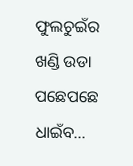ଫୁଲଚୁଇଁର ଖଣ୍ଡି ଉଡା ପଛେପଛେ ଧାଇଁବ...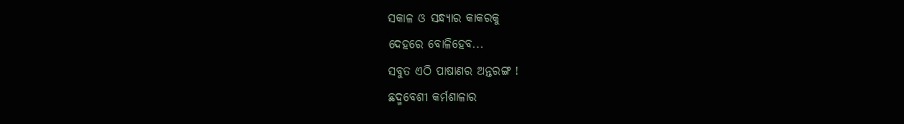ସକାଳ ଓ ସନ୍ଧ୍ୟାର କାକରକୁ
ଦେହରେ ବୋଳିହେବ...
ସବୁତ ଏଠି ପାଷାଣର ଅନ୍ତରଙ୍ଗ !
ଛଦ୍ମବେଶୀ କର୍ମଶାଳାର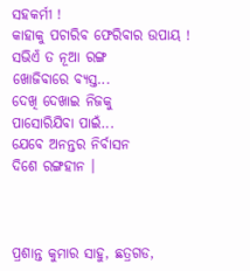ସହକର୍ମୀ !
କାହାକୁ ପଚାରିବ ଫେରିବାର ଉପାୟ !
ସଭିଏଁ ତ ନୂଆ ରଙ୍ଗ
ଖୋଜିବାରେ ବ୍ୟସ୍ତ...
ଦେଖି ଦେଖାଇ ନିଜକୁ
ପାସୋରିଯିବା ପାଇଁ...
ଯେବେ ଅନନ୍ତର ନିର୍ବାସନ
ଦିଶେ ରଙ୍ଗହୀନ ।



ପ୍ରଶାନ୍ତ କୁମାର ସାହୁ, ଛତ୍ରଗଡ,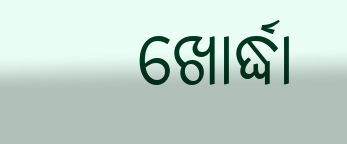ଖୋର୍ଦ୍ଧା